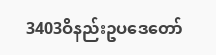3403ဝိနည်းဥပဒေတော်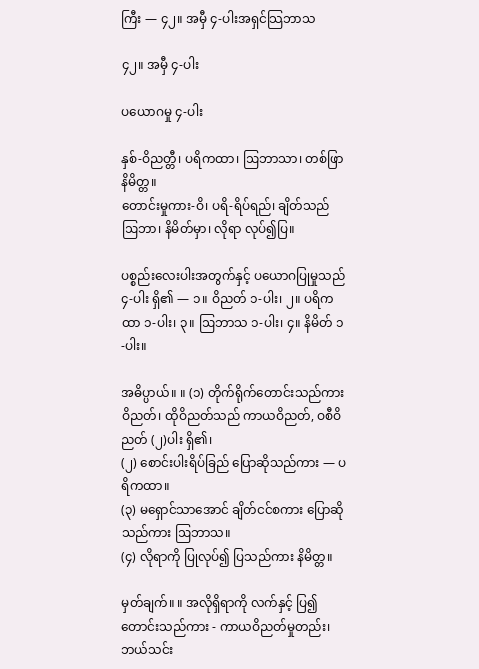ကြီး — ၄၂။ အမှီ ၄-ပါးအရှင်သြဘာသ

၄၂။ အမှီ ၄-ပါး

ပယောဂမှု ၄-ပါး

နှစ်-ဝိညတ္တီ၊ ပရိကထာ၊ ဩဘာသာ၊ တစ်ဖြာ နိမိတ္တ။
တောင်းမှုကား-ဝိ၊ ပရိ-ရိပ်ရည်၊ ချိတ်သည် ဩဘာ၊ နိမိတ်မှာ၊ လိုရာ လုပ်၍ပြ။

ပစ္စည်းလေးပါးအတွက်နှင့် ပယောဂပြုမှုသည် ၄-ပါး ရှိ၏ — ၁။ ဝိညတ် ၁-ပါး၊ ၂။ ပရိကထာ ၁-ပါး၊ ၃။ ဩဘာသ ၁-ပါး၊ ၄။ နိမိတ် ၁-ပါး။

အဓိပ္ပာယ်။ ။ (၁) တိုက်ရိုက်တောင်းသည်ကား ဝိညတ်၊ ထိုဝိညတ်သည် ကာယဝိညတ်, ဝစီဝိညတ် (၂)ပါး ရှိ၏၊
(၂) စောင်းပါးရိပ်ခြည် ပြောဆိုသည်ကား — ပရိကထာ။
(၃) မရှောင်သာအောင် ချိတ်ငင်စကား ပြောဆိုသည်ကား ဩဘာသ။
(၄) လိုရာကို ပြုလုပ်၍ ပြသည်ကား နိမိတ္တ။

မှတ်ချက်။ ။ အလိုရှိရာကို လက်နှင့် ပြ၍ တောင်းသည်ကား - ကာယဝိညတ်မှုတည်း၊ ဘယ်သင်း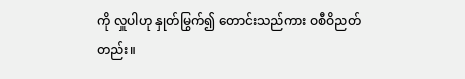ကို လှူပါဟု နှုတ်မြွက်၍ တောင်းသည်ကား ဝစီဝိညတ်တည်း။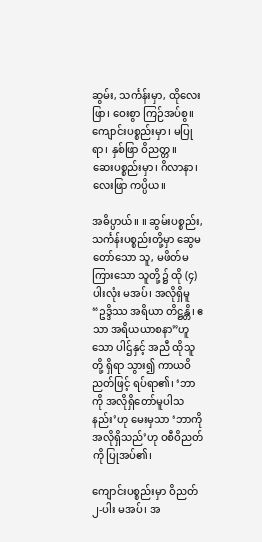ဆွမ်း, သင်္ကန်းမှာ, ထိုလေးဖြာ၊ ဝေးစွာ ကြဉ်အပ်စွ။
ကျောင်းပစ္စည်းမှာ၊ မပြုရာ၊ နှစ်ဖြာ ဝိညတ္တ။
ဆေးပစ္စည်းမှာ၊ ဂိလာနာ၊ လေးဖြာ ကပ္ပိယ။

အဓိပ္ပာယ်။ ။ ဆွမ်းပစ္စည်း, သင်္ကန်းပစ္စည်းတို့မှာ ဆွေမတော်သော သူ, မဖိတ်မကြားသော သူတို့၌ ထို (၄)ပါးလုံး မအပ်၊ အလိုရှိမူ “ဥဒ္ဒိဿ အရိယာ တိဋ္ဌန္တိ၊ ဧသာ အရိယယာစနာ”ဟူသော ပါဌ်နှင့် အညီ ထိုသူတို့ ရှိရာ သွား၍ ကာယဝိညတ်ဖြင့် ရပ်ရာ၏၊ ‘ဘာကို အလိုရှိတော်မူပါသနည်း’ဟု မေးမှသာ ‘ဘာကို အလိုရှိသည်’ဟု ဝစီဝိညတ်ကို ပြုအပ်၏၊

ကျောင်းပစ္စည်းမှာ ဝိညတ် ၂-ပါး မအပ်၊ အ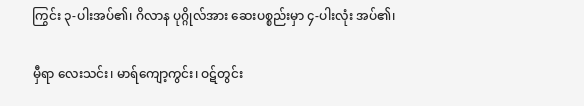ကြွင်း ၃-ပါးအပ်၏၊ ဂိလာန ပုဂ္ဂိုလ်အား ဆေးပစ္စည်းမှာ ၄-ပါးလုံး အပ်၏၊

မှီရာ လေးသင်း၊ မာရ်ကျော့ကွင်း၊ ဝဋ်တွင်း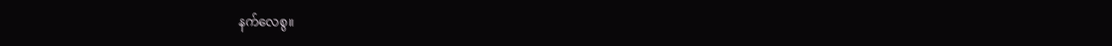နက်လေစွ။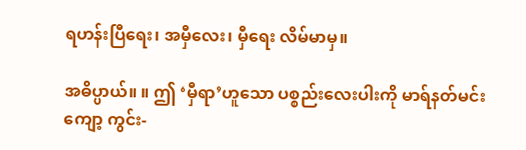ရဟန်းပြီရေး၊ အမှီလေး၊ မှီရေး လိမ်မာမှ။

အဓိပ္ပာယ်။ ။ ဤ ‘မှီရာ’ဟူသော ပစ္စည်းလေးပါးကို မာရ်နတ်မင်း ကျော့ ကွင်း-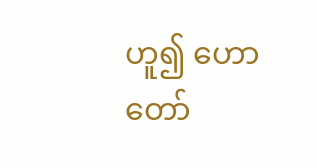ဟူ၍ ဟောတော်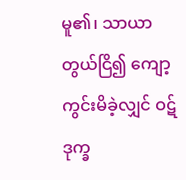မူ၏၊ သာယာတွယ်ငြိ၍ ကျော့ကွင်းမိခဲ့လျှင် ဝဋ်ဒုက္ခ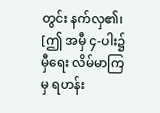တွင်း နက်လှ၏၊ [ဤ အမှီ ၄-ပါး၌ မှီရေး လိမ်မာကြမှ ရဟန်း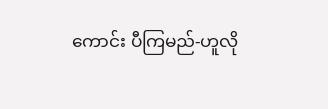ကောင်း ပီကြမည်-ဟူလို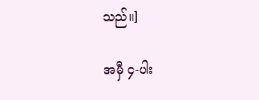သည်။]

အမှီ ၄-ပါး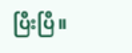ပြီးပြီ။